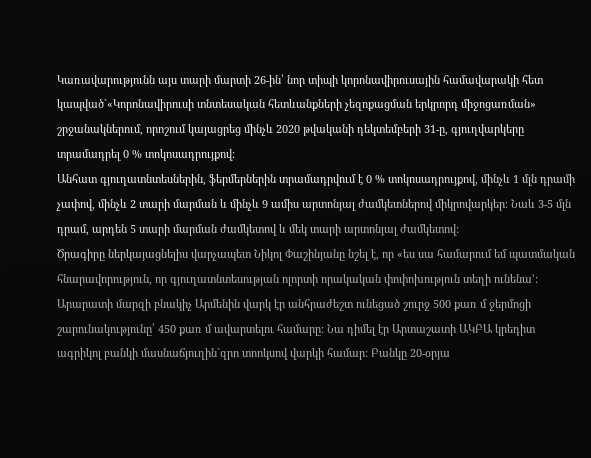Կառավարությունն այս տարի մարտի 26-ին՝ նոր տիպի կորոնավիրուսային համավարակի հետ կապված`«Կորոնավիրուսի տնտեսական հետևանքների չեզոքացման երկրորդ միջոցառման» շրջանակներում, որոշում կայացրեց մինչև 2020 թվականի դեկտեմբերի 31-ը, գյուղվարկերը տրամադրել 0 % տոկոսադրույքով:
Անհատ գյուղատնտեսներին, ֆերմերներին տրամադրվում է 0 % տոկոսադրույքով, մինչև 1 մլն դրամի չափով, մինչև 2 տարի մարման և մինչև 9 ամիս արտոնյալ ժամկետներով միկրովարկեր։ Նաև 3-5 մլն դրամ, արդեն 5 տարի մարման ժամկետով և մեկ տարի արտոնյալ ժամկետով:
Ծրագիրը ներկայացնելիս վարչապետ Նիկոլ Փաշինյանը նշել է, որ «ես սա համարում եմ պատմական հնարավորություն, որ գյուղատնտեսության ոլորտի որակական փոփոխություն տեղի ունենա՚:
Արարատի մարզի բնակիչ Արմենին վարկ էր անհրաժեշտ ունեցած շուրջ 500 քառ մ ջերմոցի շարունակությունը՝ 450 քառ մ ավարտելու համարը: Նա դիմել էր Արտաշատի ԱԿԲԱ կրեդիտ ագրիկոլ բանկի մասնաճյուղին`զրո տոոկսով վարկի համար: Բանկը 20-օրյա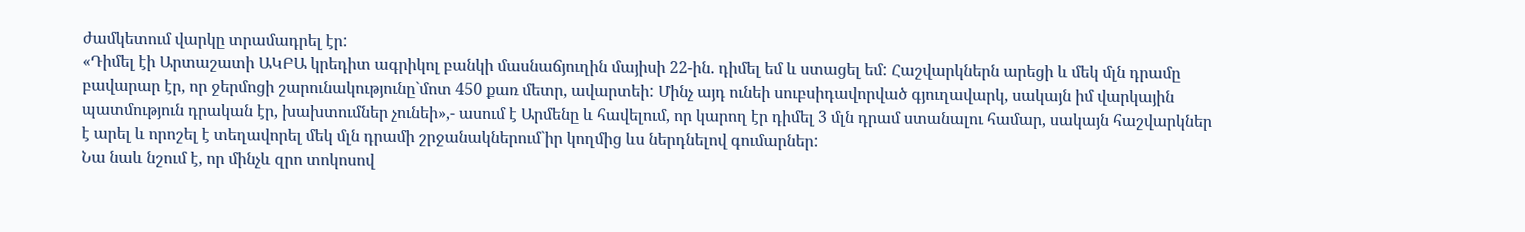ժամկետում վարկը տրամադրել էր:
«Դիմել էի Արտաշատի ԱԿԲԱ կրեդիտ ագրիկոլ բանկի մասնաճյուղին մայիսի 22-ին. դիմել եմ և ստացել եմ: Հաշվարկներն արեցի և մեկ մլն դրամը բավարար էր, որ ջերմոցի շարունակությունը`մոտ 450 քառ մետր, ավարտեի: Մինչ այդ ունեի սուբսիդավորված գյուղավարկ, սակայն իմ վարկային պատմություն դրական էր, խախտումներ չունեի»,- ասում է Արմենը և հավելում, որ կարող էր դիմել 3 մլն դրամ ստանալու համար, սակայն հաշվարկներ է արել և որոշել է տեղավորել մեկ մլն դրամի շրջանակներում`իր կողմից ևս ներդնելով գումարներ:
Նա նաև նշում է, որ մինչև զրո տոկոսով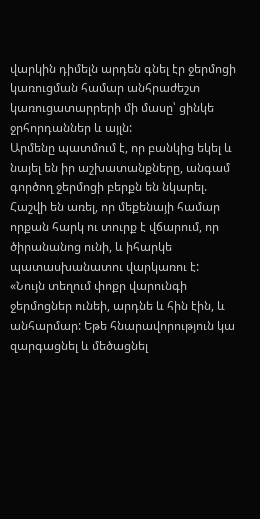վարկին դիմելն արդեն գնել էր ջերմոցի կառուցման համար անհրաժեշտ կառուցատարրերի մի մասը՝ ցինկե ջրհորդաններ և այլն:
Արմենը պատմում է, որ բանկից եկել և նայել են իր աշխատանքները, անգամ գործող ջերմոցի բերքն են նկարել. Հաշվի են առել, որ մեքենայի համար որքան հարկ ու տուրք է վճարում, որ ծիրանանոց ունի, և իհարկե պատասխանատու վարկառու է:
«Նույն տեղում փոքր վարունգի ջերմոցներ ունեի, արդնե և հին էին, և անհարմար: Եթե հնարավորություն կա զարգացնել և մեծացնել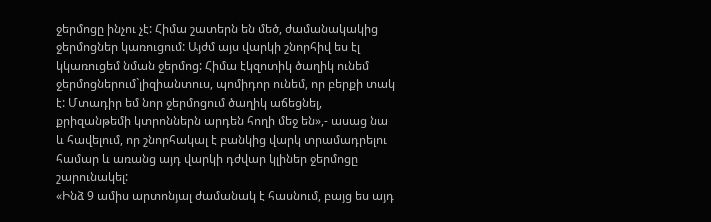ջերմոցը ինչու չէ: Հիմա շատերն են մեծ, ժամանակակից ջերմոցներ կառուցում: Այժմ այս վարկի շնորհիվ ես էլ կկառուցեմ նման ջերմոց: Հիմա էկզոտիկ ծաղիկ ունեմ ջերմոցներում`լիզիանտուս, պոմիդոր ունեմ, որ բերքի տակ է: Մտադիր եմ նոր ջերմոցում ծաղիկ աճեցնել, քրիզանթեմի կտրոններն արդեն հողի մեջ են»,- ասաց նա և հավելում, որ շնորհակալ է բանկից վարկ տրամադրելու համար և առանց այդ վարկի դժվար կլիներ ջերմոցը շարունակել:
«Ինձ 9 ամիս արտոնյալ ժամանակ է հասնում, բայց ես այդ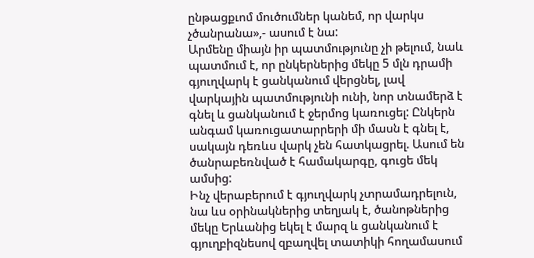ընթացքւոմ մուծումներ կանեմ, որ վարկս չծանրանա»,- ասում է նա:
Արմենը միայն իր պատմությունը չի թելում, նաև պատմում է, որ ընկերներից մեկը 5 մլն դրամի գյուղվարկ է ցանկանում վերցնել, լավ վարկային պատմությունի ունի, նոր տնամերձ է գնել և ցանկանում է ջերմոց կառուցել: Ընկերն անգամ կառուցատարրերի մի մասն է գնել է, սակայն դեռևս վարկ չեն հատկացրել. Ասում են ծանրաբեռնված է համակարգը, գուցե մեկ ամսից:
Ինչ վերաբերում է գյուղվարկ չտրամադրելուն, նա ևս օրինակներից տեղյակ է, ծանոթներից մեկը Երևանից եկել է մարզ և ցանկանում է գյուղբիզնեսով զբաղվել տատիկի հողամասում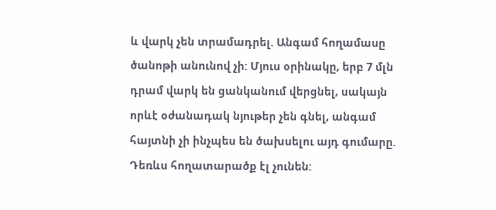և վարկ չեն տրամադրել. Անգամ հողամասը ծանոթի անունով չի: Մյուս օրինակը, երբ 7 մլն դրամ վարկ են ցանկանում վերցնել, սակայն որևէ օժանադակ նյութեր չեն գնել, անգամ հայտնի չի ինչպես են ծախսելու այդ գումարը. Դեռևս հողատարածք էլ չունեն: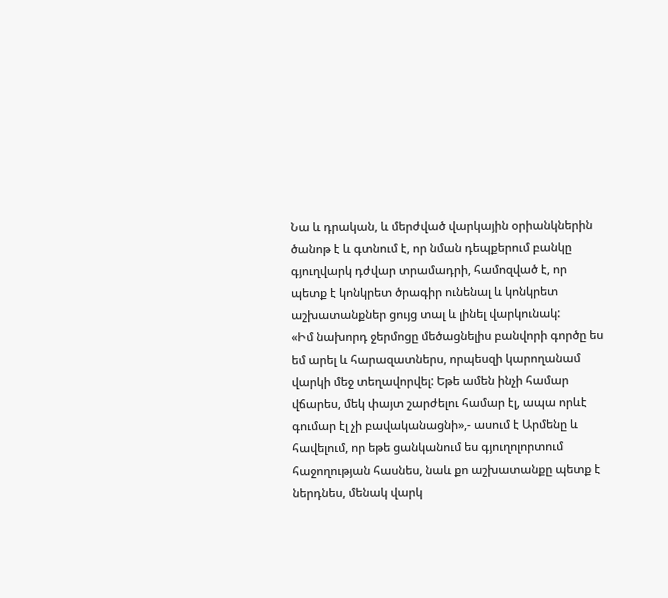Նա և դրական, և մերժված վարկային օրիանկներին ծանոթ է և գտնում է, որ նման դեպքերում բանկը գյուղվարկ դժվար տրամադրի, համոզված է, որ պետք է կոնկրետ ծրագիր ունենալ և կոնկրետ աշխատանքներ ցույց տալ և լինել վարկունակ:
«Իմ նախորդ ջերմոցը մեծացնելիս բանվորի գործը ես եմ արել և հարազատներս, որպեսզի կարողանամ վարկի մեջ տեղավորվել: Եթե ամեն ինչի համար վճարես, մեկ փայտ շարժելու համար էլ, ապա որևէ գումար էլ չի բավականացնի»,- ասում է Արմենը և հավելում, որ եթե ցանկանում ես գյուղոլորտում հաջողության հասնես, նաև քո աշխատանքը պետք է ներդնես, մենակ վարկ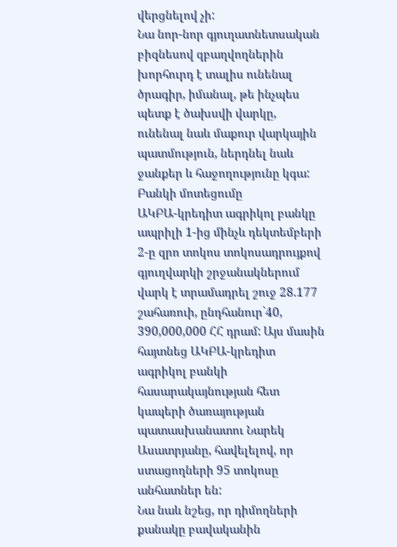վերցնելով չի:
Նա նոր-նոր գյուղատնետսական բիզնեսով զբաղվողներին խորհուրդ է տալիս ունենալ ծրագիր, իմանալ, թե ինչպես պետք է ծախսվի վարկը, ունենալ նաև մաքուր վարկային պատմություն, ներդնել նաև ջանքեր և հաջողությունը կգա:
Բանկի մոտեցումը
ԱԿԲԱ-կրեդիտ ագրիկոլ բանկը ապրիլի 1-ից մինչև դեկտեմբերի 2-ը զրո տոկոս տոկոսադրույքով գյուղվարկի շրջանակներում վարկ է տրամադրել շուջ 28.177 շահառուի, ընդհանուր`40, 390,000,000 ՀՀ դրամ: Այս մասին հայտնեց ԱԿԲԱ-կրեդիտ ագրիկոլ բանկի հասարակայնության հետ կապերի ծառայության պատասխանատու Նարեկ Ասատրյանը, հավելելով, որ ստացողների 95 տոկոսը անհատներ են:
Նա նաև նշեց, որ դիմողների քանակը բավականին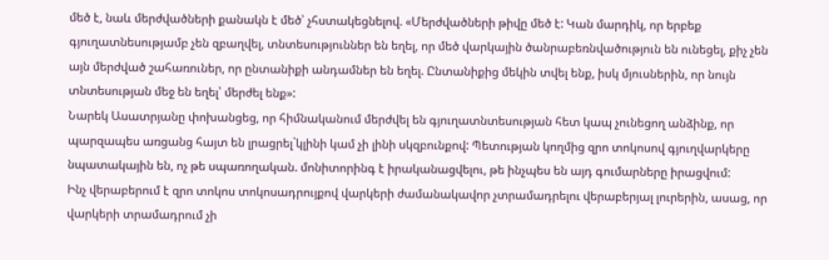մեծ է, նաև մերժվածների քանակն է մեծ՝ չհստակեցնելով. «Մերժվածների թիվը մեծ է: Կան մարդիկ, որ երբեք գյուղատնեսությամբ չեն զբաղվել, տնտեսություններ են եղել, որ մեծ վարկային ծանրաբեռնվածություն են ունեցել, քիչ չեն այն մերժված շահառուներ, որ ընտանիքի անդամներ են եղել. Ընտանիքից մեկին տվել ենք, իսկ մյուսներին, որ նույն տնտեսության մեջ են եղել՝ մերժել ենք»:
Նարեկ Ասատրյանը փոխանցեց, որ հիմնականում մերժվել են գյուղատնտեսության հետ կապ չունեցող անձինք, որ պարզապես առցանց հայտ են լրացրել`կլինի կամ չի լինի սկզբունքով: Պետության կողմից զրո տոկոսով գյուղվարկերը նպատակային են, ոչ թե սպառողական. մոնիտորինգ է իրականացվելու, թե ինչպես են այդ գումարները իրացվում:
Ինչ վերաբերում է զրո տոկոս տոկոսադրույքով վարկերի ժամանակավոր չտրամադրելու վերաբերյալ լուրերին, ասաց, որ վարկերի տրամադրում չի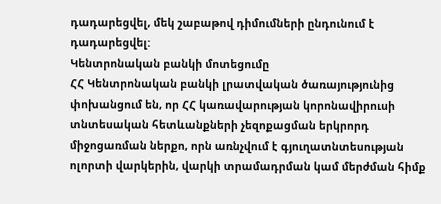դադարեցվել, մեկ շաբաթով դիմումների ընդունում է դադարեցվել:
Կենտրոնական բանկի մոտեցումը
ՀՀ Կենտրոնական բանկի լրատվական ծառայությունից փոխանցում են, որ ՀՀ կառավարության կորոնավիրուսի տնտեսական հետևանքների չեզոքացման երկրորդ միջոցառման ներքո, որն առնչվում է գյուղատնտեսության ոլորտի վարկերին, վարկի տրամադրման կամ մերժման հիմք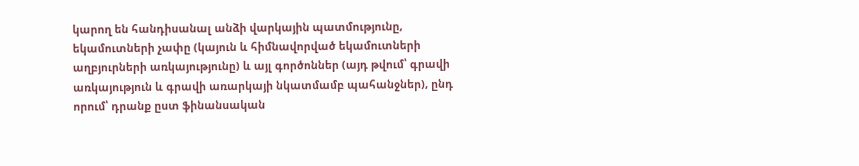կարող են հանդիսանալ անձի վարկային պատմությունը, եկամուտների չափը (կայուն և հիմնավորված եկամուտների աղբյուրների առկայությունը) և այլ գործոններ (այդ թվում՝ գրավի առկայություն և գրավի առարկայի նկատմամբ պահանջներ), ընդ որում՝ դրանք ըստ ֆինանսական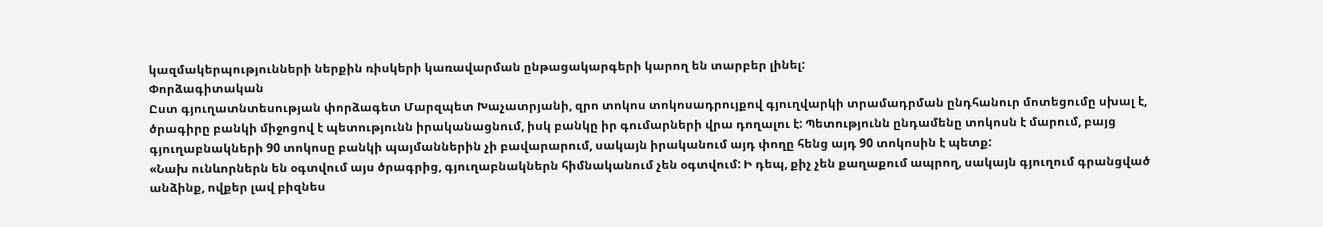կազմակերպությունների ներքին ռիսկերի կառավարման ընթացակարգերի կարող են տարբեր լինել:
Փորձագիտական
Ըստ գյուղատնտեսության փորձագետ Մարզպետ Խաչատրյանի, զրո տոկոս տոկոսադրույքով գյուղվարկի տրամադրման ընդհանուր մոտեցումը սխալ է, ծրագիրը բանկի միջոցով է պետությունն իրականացնում, իսկ բանկը իր գումարների վրա դողալու է: Պետությունն ընդամենը տոկոսն է մարում, բայց գյուղաբնակների 90 տոկոսը բանկի պայմաններին չի բավարարում, սակայն իրականում այդ փողը հենց այդ 90 տոկոսին է պետք:
«Նախ ունևորներն են օգտվում այս ծրագրից, գյուղաբնակներն հիմնականում չեն օգտվում: Ի դեպ, քիչ չեն քաղաքում ապրող, սակայն գյուղում գրանցված անձինք, ովքեր լավ բիզնես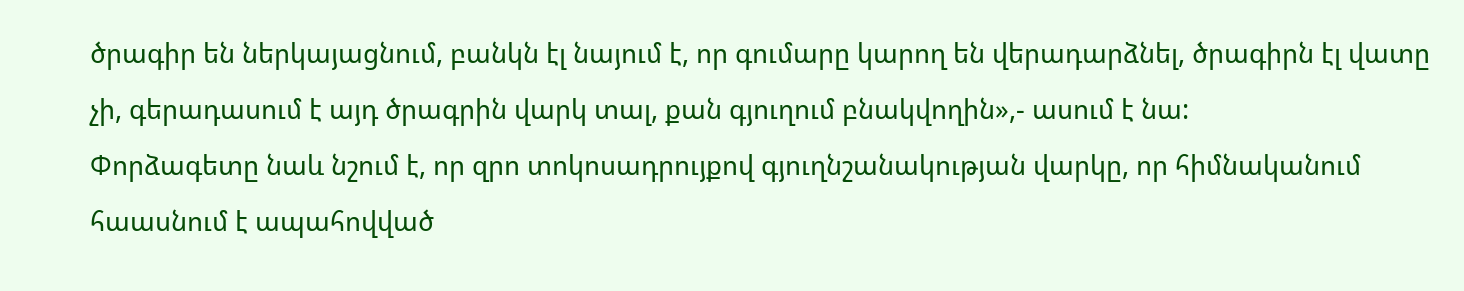ծրագիր են ներկայացնում, բանկն էլ նայում է, որ գումարը կարող են վերադարձնել, ծրագիրն էլ վատը չի, գերադասում է այդ ծրագրին վարկ տալ, քան գյուղում բնակվողին»,- ասում է նա:
Փորձագետը նաև նշում է, որ զրո տոկոսադրույքով գյուղնշանակության վարկը, որ հիմնականում հաասնում է ապահովված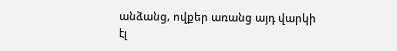անձանց, ովքեր առանց այդ վարկի էլ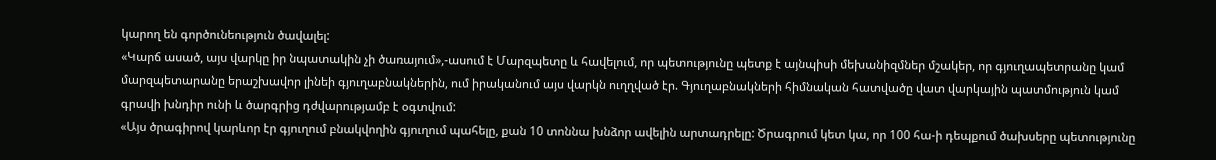կարող են գործունեություն ծավալել:
«Կարճ ասած, այս վարկը իր նպատակին չի ծառայում»,-ասում է Մարզպետը և հավելում, որ պետությունը պետք է այնպիսի մեխանիզմներ մշակեր, որ գյուղապետրանը կամ մարզպետարանը երաշխավոր լինեի գյուղաբնակներին, ում իրականում այս վարկն ուղղված էր. Գյուղաբնակների հիմնական հատվածը վատ վարկային պատմություն կամ գրավի խնդիր ունի և ծարգրից դժվարությամբ է օգտվում:
«Այս ծրագիրով կարևոր էր գյուղում բնակվողին գյուղում պահելը, քան 10 տոննա խնձոր ավելին արտադրելը: Ծրագրում կետ կա, որ 100 հա-ի դեպքում ծախսերը պետությունը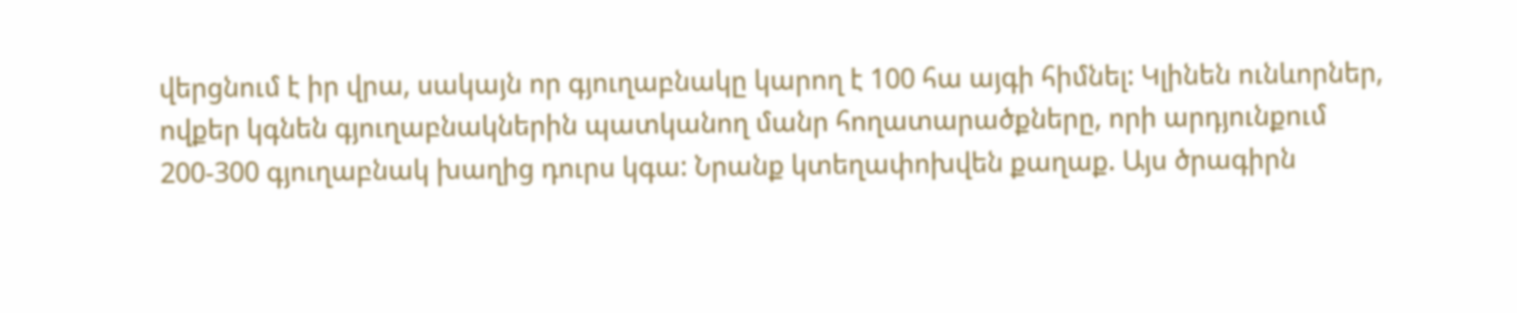վերցնում է իր վրա, սակայն որ գյուղաբնակը կարող է 100 հա այգի հիմնել: Կլինեն ունևորներ, ովքեր կգնեն գյուղաբնակներին պատկանող մանր հողատարածքները, որի արդյունքում 200-300 գյուղաբնակ խաղից դուրս կգա: Նրանք կտեղափոխվեն քաղաք. Այս ծրագիրն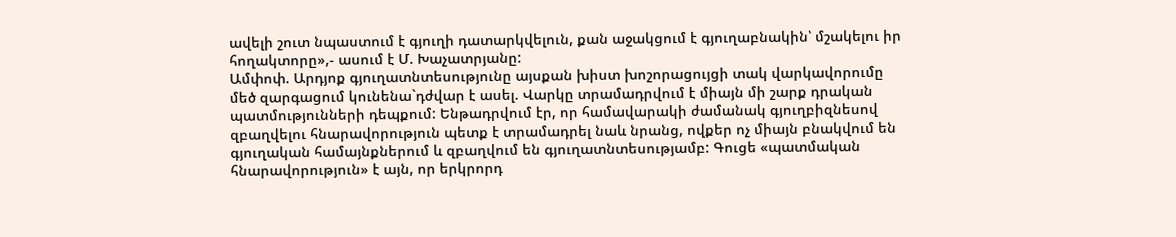ավելի շուտ նպաստում է գյուղի դատարկվելուն, քան աջակցում է գյուղաբնակին՝ մշակելու իր հողակտորը»,- ասում է Մ. Խաչատրյանը:
Ամփոփ. Արդյոք գյուղատնտեսությունը այսքան խիստ խոշորացույցի տակ վարկավորումը մեծ զարգացում կունենա`դժվար է ասել. Վարկը տրամադրվում է միայն մի շարք դրական պատմությունների դեպքում: Ենթադրվում էր, որ համավարակի ժամանակ գյուղբիզնեսով զբաղվելու հնարավորություն պետք է տրամադրել նաև նրանց, ովքեր ոչ միայն բնակվում են գյուղական համայնքներում և զբաղվում են գյուղատնտեսությամբ: Գուցե «պատմական հնարավորություն» է այն, որ երկրորդ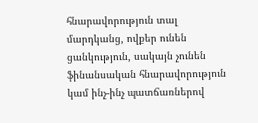հնարավորություն տալ մարդկանց, ովքեր ունեն ցանկություն, սակայն չունեն ֆինանսական հնարավորություն կամ ինչ-ինչ պատճառներով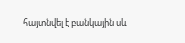հայտնվել է բանկային սև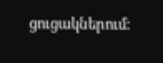ցուցակներում: